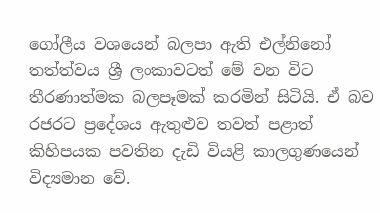ගෝලීය වශයෙන් බලපා ඇති එල්නිනෝ තත්ත්වය ශ්‍රී ලංකාවටත් මේ වන විට තීරණාත්මක බලපෑමක් කරමින් සිටියි. ඒ බව රජරට ප්‍රදේශය ඇතුළුව තවත් පළාත් කිහිපයක පවතින දැඩි වියළි කාලගුණයෙන් විද්‍යමාන වේ.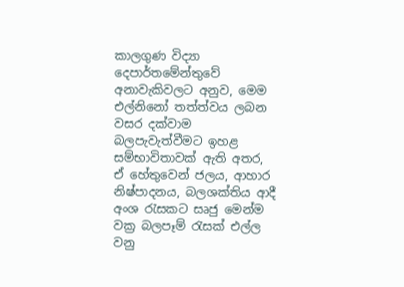කාලගුණ විද්‍යා දෙපාර්තමේන්තුවේ අනාවැකිවලට අනුව, මෙම එල්නිනෝ තත්ත්වය ලබන වසර දක්වාම බලපැවැත්වීමට ඉහළ සම්භාවිතාවක් ඇති අතර, ඒ හේතුවෙන් ජලය, ආහාර නිෂ්පාදනය, බලශක්තිය ආදී අංශ රැසකට සෘජු මෙන්ම වක්‍ර බලපෑම් රැසක් එල්ල වනු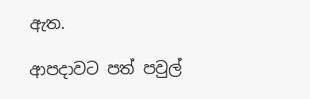ඇත.

ආපදාවට පත් පවුල්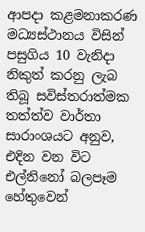ආපදා කළමනාකරණ මධ්‍යස්ථානය විසින් පසුගිය 10 වැනිදා නිකුත් කරනු ලැබ තිබූ සවිස්තරාත්මක තත්ත්ව වාර්තා සාරාංශයට අනුව, එදින වන විට එල්නිනෝ බලපෑම හේතුවෙන්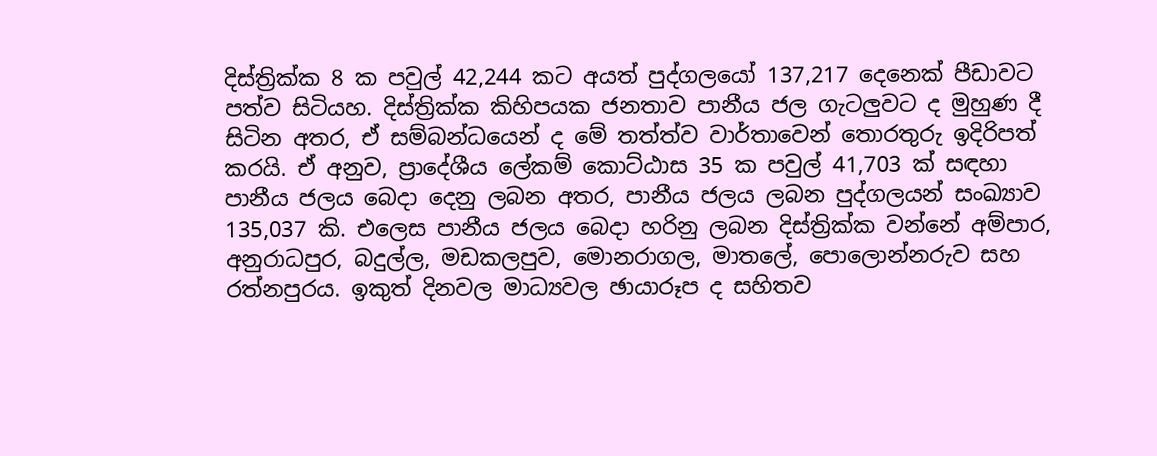දිස්ත්‍රික්ක 8 ක පවුල් 42,244 කට අයත් පුද්ගලයෝ 137,217 දෙනෙක් පීඩාවට පත්ව සිටියහ. දිස්ත්‍රික්ක කිහිපයක ජනතාව පානීය ජල ගැටලු‍වට ද මුහුණ දී සිටින අතර, ඒ සම්බන්ධයෙන් ද මේ තත්ත්ව වාර්තාවෙන් තොරතුරු ඉදිරිපත් කරයි. ඒ අනුව, ප්‍රාදේශීය ලේකම් කොට්ඨාස 35 ක පවුල් 41,703 ක් සඳහා පානීය ජලය බෙදා දෙනු ලබන අතර, පානීය ජලය ලබන පුද්ගලයන් සංඛ්‍යාව 135,037 කි. එලෙස පානීය ජලය බෙදා හරිනු ලබන දිස්ත්‍රික්ක වන්නේ අම්පාර, අනුරාධපුර, බදුල්ල, මඩකලපුව, මොනරාගල, මාතලේ, පොලොන්නරුව සහ රත්නපුරය. ඉකුත් දිනවල මාධ්‍යවල ඡායාරූප ද සහිතව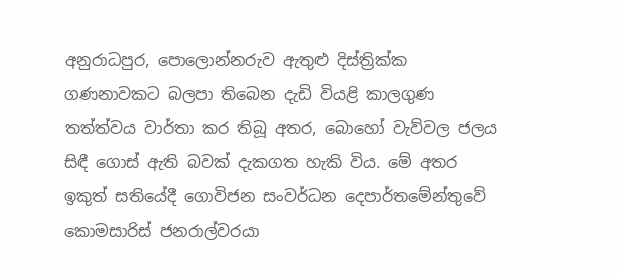අනුරාධපුර, පොලොන්නරුව ඇතුළු දිස්ත්‍රික්ක ගණනාවකට බලපා තිබෙන දැඩි වියළි කාලගුණ තත්ත්වය වාර්තා කර තිබූ අතර, බොහෝ වැව්වල ජලය සිඳී ගොස් ඇති බවක් දැකගත හැකි විය. මේ අතර ඉකුත් සතියේදී ගොවිජන සංවර්ධන දෙපාර්තමේන්තුවේ කොමසාරිස් ජනරාල්වරයා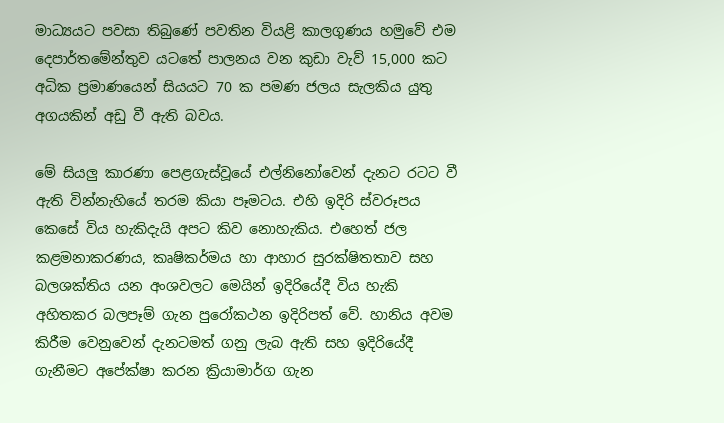මාධ්‍යයට පවසා තිබුණේ පවතින වියළි කාලගුණය හමුවේ එම දෙපාර්තමේන්තුව යටතේ පාලනය වන කුඩා වැව් 15,000 කට අධික ප්‍රමාණයෙන් සියයට 70 ක පමණ ජලය සැලකිය යුතු අගයකින් අඩු වී ඇති බවය.

මේ සියලු‍ කාරණා පෙළගැස්වූයේ එල්නිනෝවෙන් දැනට රටට වී ඇති වින්නැහියේ තරම කියා පෑමටය. එහි ඉදිරි ස්වරූපය කෙසේ විය හැකිදැයි අපට කිව නොහැකිය. එහෙත් ජල කළමනාකරණය, කෘෂිකර්මය හා ආහාර සුරක්ෂිතතාව සහ බලශක්තිය යන අංශවලට මෙයින් ඉදිරියේදී විය හැකි අහිතකර බලපෑම් ගැන පුරෝකථන ඉදිරිපත් වේ. හානිය අවම කිරීම වෙනුවෙන් දැනටමත් ගනු ලැබ ඇති සහ ඉදිරියේදී ගැනීමට අපේක්ෂා කරන ක්‍රියාමාර්ග ගැන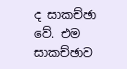ද සාකච්ඡා වේ. එම සාකච්ඡාව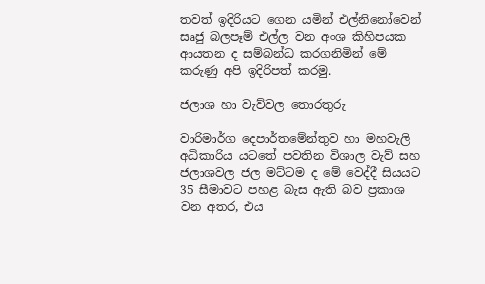තවත් ඉදිරියට ගෙන යමින් එල්නිනෝවෙන් සෘජු බලපෑම් එල්ල වන අංශ කිහිපයක ආයතන ද සම්බන්ධ කරගනිමින් මේ කරුණු අපි ඉදිරිපත් කරමු.

ජලාශ හා වැව්වල තොරතුරු

වාරිමාර්ග දෙපාර්තමේන්තුව හා මහවැලි අධිකාරිය යටතේ පවතින විශාල වැව් සහ ජලාශවල ජල මට්ටම ද මේ වෙද්දී සියයට 35 සීමාවට පහළ බැස ඇති බව ප්‍රකාශ වන අතර, එය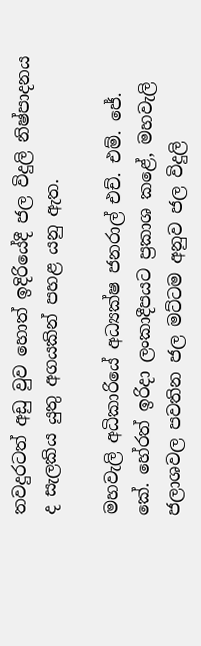තවදුරටත් අඩු වුව හොත් ඉදිරියේදී ජල විදුලි නිෂ්පාදනය ද සැලකිය යුතු අගයකින් පහළ යනු ඇත.

මහවැලි අධිකාරියේ අධ්‍යක්ෂ ජනරාල් එච්. එම්. ජේ. කේ. හේරත් ඉරිදා ලංකාදීපයට ප්‍රකාශ කළේ, මහවැලි ජලාශවල පවතින ජල මට්ටම අනුව ජල විදුලි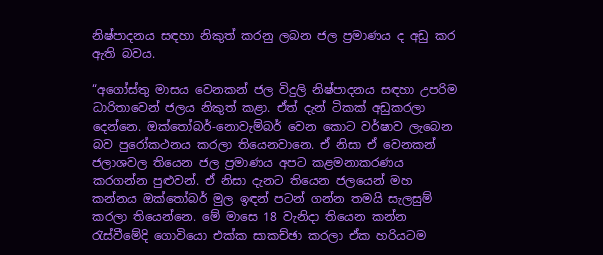නිෂ්පාදනය සඳහා නිකුත් කරනු ලබන ජල ප්‍රමාණය ද අඩු කර ඇති බවය.

“අගෝස්තු මාසය වෙනකන් ජල විදුලි නිෂ්පාදනය සඳහා උපරිම ධාරිතාවෙන් ජලය නිකුත් කළා. ඒත් දැන් ටිකක් අඩුකරලා දෙන්නෙ. ඔක්තෝබර්-නොවැම්බර් වෙන කොට වර්ෂාව ලැබෙන බව පුරෝකථනය කරලා තියෙනවානෙ. ඒ නිසා ඒ වෙනකන් ජලාශවල තියෙන ජල ප්‍රමාණය අපට කළමනාකරණය කරගන්න පුළුවන්. ඒ නිසා දැනට තියෙන ජලයෙන් මහ කන්නය ඔක්තෝබර් මුල ඉඳන් පටන් ගන්න තමයි සැලසුම් කරලා තියෙන්නෙ. මේ මාසෙ 18 වැනිදා තියෙන කන්න රැස්වීමේදි ගොවියො එක්ක සාකච්ඡා කරලා ඒක හරියටම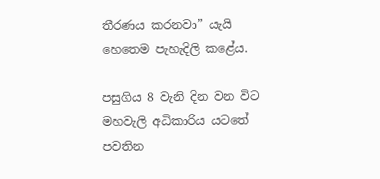තීරණය කරනවා” යැයි හෙතෙම පැහැදිලි කළේය.

පසුගිය 8 වැනි දින වන විට මහවැලි අධිකාරිය යටතේ පවතින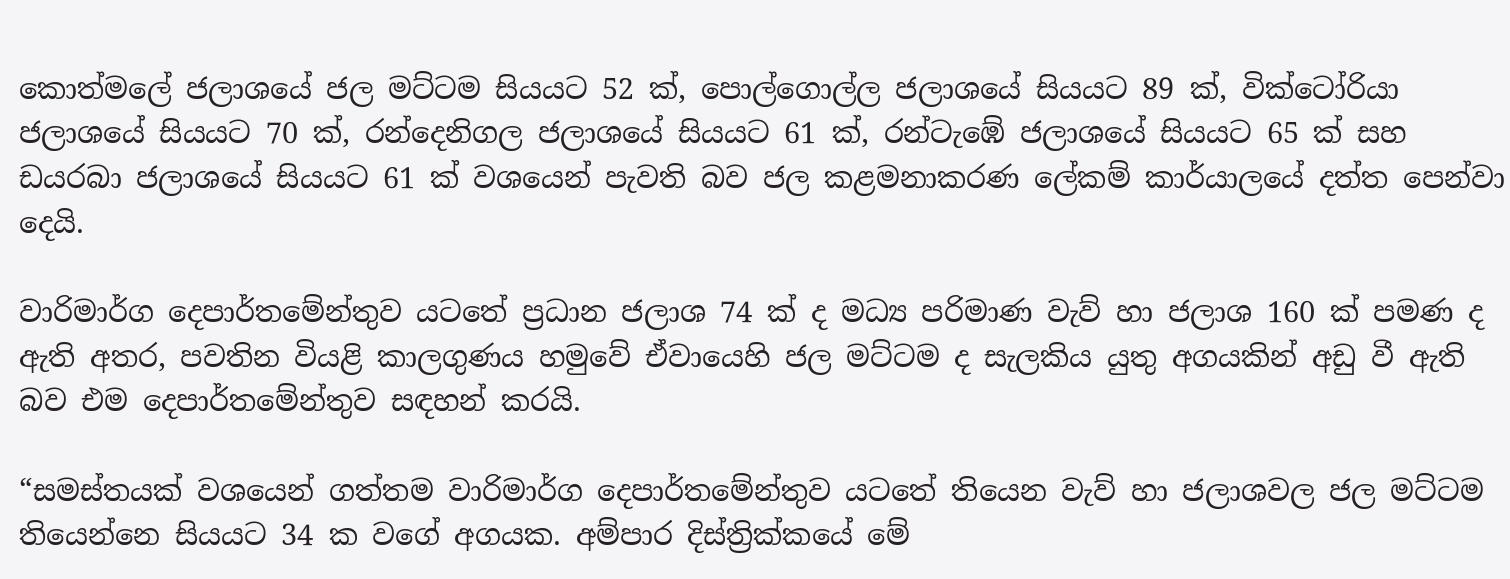කොත්මලේ ජලාශයේ ජල මට්ටම සියයට 52 ක්, පොල්ගොල්ල ජලාශයේ සියයට 89 ක්, වික්ටෝරියා ජලාශයේ සියයට 70 ක්, රන්දෙනිගල ජලාශයේ සියයට 61 ක්, රන්ටැඹේ ජලාශයේ සියයට 65 ක් සහ ඩයරබා ජලාශයේ සියයට 61 ක් වශයෙන් පැවති බව ජල කළමනාකරණ ලේකම් කාර්යාලයේ දත්ත පෙන්වා දෙයි.

වාරිමාර්ග දෙපාර්තමේන්තුව යටතේ ප්‍රධාන ජලාශ 74 ක් ද මධ්‍ය පරිමාණ වැව් හා ජලාශ 160 ක් පමණ ද ඇති අතර, පවතින වියළි කාලගුණය හමුවේ ඒවායෙහි ජල මට්ටම ද සැලකිය යුතු අගයකින් අඩු වී ඇති බව එම දෙපාර්තමේන්තුව සඳහන් කරයි.

“සමස්තයක් වශයෙන් ගත්තම වාරිමාර්ග දෙපාර්තමේන්තුව යටතේ තියෙන වැව් හා ජලාශවල ජල මට්ටම තියෙන්නෙ සියයට 34 ක වගේ අගයක. අම්පාර දිස්ත්‍රික්කයේ මේ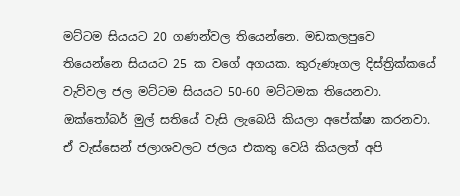මට්ටම සියයට 20 ගණන්වල තියෙන්නෙ. මඩකලපුවෙ තියෙන්නෙ සියයට 25 ක වගේ අගයක. කුරුණෑගල දිස්ත්‍රික්කයේ වැව්වල ජල මට්ටම සියයට 50-60 මට්ටමක තියෙනවා. ඔක්තෝබර් මුල් සතියේ වැසි ලැබෙයි කියලා අපේක්ෂා කරනවා. ඒ වැස්සෙන් ජලාශවලට ජලය එකතු වෙයි කියලත් අපි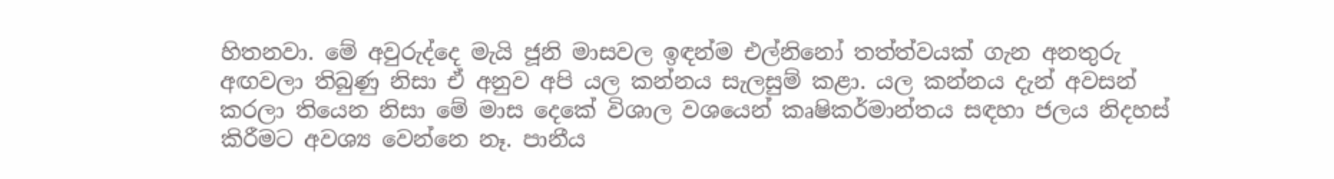හිතනවා. මේ අවුරුද්දෙ මැයි ජූනි මාසවල ඉඳන්ම එල්නිනෝ තත්ත්වයක් ගැන අනතුරු අඟවලා තිබුණු නිසා ඒ අනුව අපි යල කන්නය සැලසුම් කළා. යල කන්නය දැන් අවසන් කරලා තියෙන නිසා මේ මාස දෙකේ විශාල වශයෙන් කෘෂිකර්මාන්තය සඳහා ජලය නිදහස් කිරීමට අවශ්‍ය වෙන්නෙ නෑ. පානීය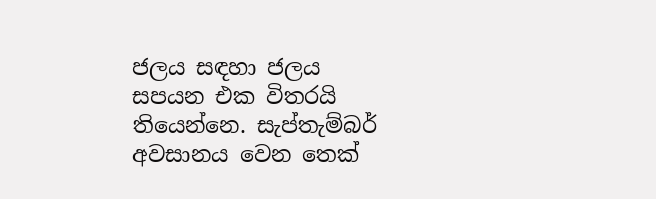ජලය සඳහා ජලය සපයන එක විතරයි තියෙන්නෙ. සැප්තැම්බර් අවසානය වෙන තෙක්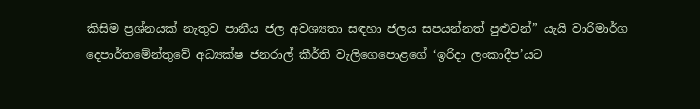කිසිම ප්‍රශ්නයක් නැතුව පානීය ජල අවශ්‍යතා සඳහා ජලය සපයන්නත් පුළුවන්” යැයි වාරිමාර්ග දෙපාර්තමේන්තුවේ අධ්‍යක්ෂ ජනරාල් කීර්ති වැලිගෙපොළගේ ‘ඉරිදා ලංකාදීප’යට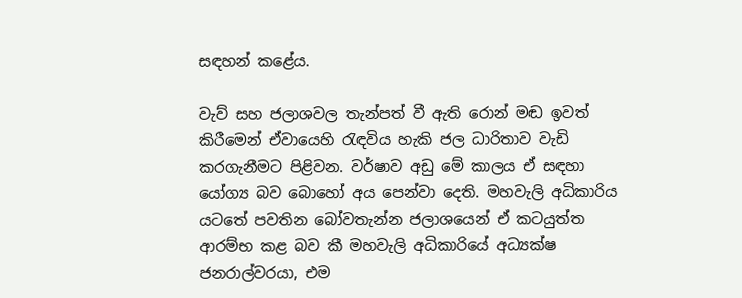සඳහන් කළේය.

වැව් සහ ජලාශවල තැන්පත් වී ඇති රොන් මඬ ඉවත් කිරීමෙන් ඒවායෙහි රැඳවිය හැකි ජල ධාරිතාව වැඩි කරගැනීමට පිළිවන. වර්ෂාව අඩු මේ කාලය ඒ සඳහා යෝග්‍ය බව බොහෝ අය පෙන්වා දෙති. මහවැලි අධිකාරිය යටතේ පවතින බෝවතැන්න ජලාශයෙන් ඒ කටයුත්ත ආරම්භ කළ බව කී මහවැලි අධිකාරියේ අධ්‍යක්ෂ ජනරාල්වරයා, එම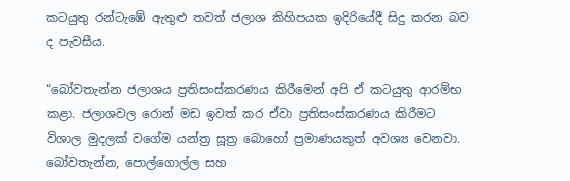කටයුතු රන්ටැඹේ ඇතුළු තවත් ජලාශ කිහිපයක ඉදිරියේදී සිදු කරන බව ද පැවසීය.

“බෝවතැන්න ජලාශය ප්‍රතිසංස්කරණය කිරීමෙන් අපි ඒ කටයුතු ආරම්භ කළා. ජලාශවල රොන් මඩ ඉවත් කර ඒවා ප්‍රතිසංස්කරණය කිරීමට විශාල මුදලක් වගේම යන්ත්‍ර සූත්‍ර බොහෝ ප්‍රමාණයකුත් අවශ්‍ය වෙනවා. බෝවතැන්න, පොල්ගොල්ල සහ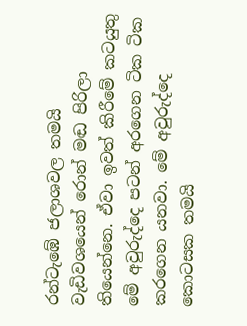රන්ටැඹේ ජලාශවල තමයි වැඩිවශයෙන් රොන් මඬ පිරිලා තියෙන්නෙ. ඒවා ඉවත් කිරීමේ කටයුතු මේ අවුරුද්දෙ පටන් අරගෙන ටික ටික කරගෙන යනවා. මේ අවුරුද්දෙ කොටසක තමයි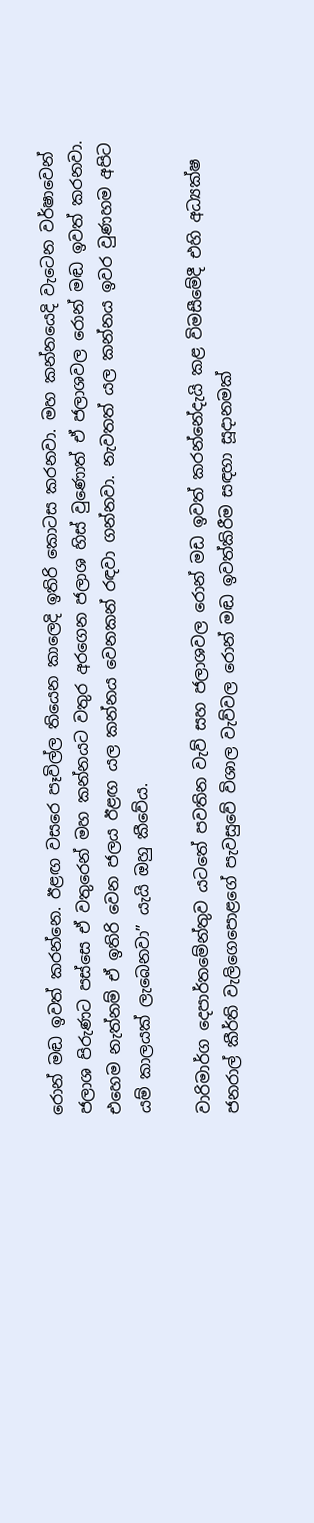රොන් මඬ ඉවත් කරන්නෙ. ඊළඟ වසරෙ පෑවිල්ල තියෙන කාලෙදි ඉතිරි කොටස කරනවා. මහ කන්නයෙදි වැටෙන වර්ෂාවෙන් ජලාශ පිරුණට පස්සෙ ඒ වතුරෙන් මහ කන්නයට වතුර අරගෙන ජලාශ හිස් වුණොත් ඒ ජලාශවල රොන් මඬ ඉවත් කරනවා. එහෙම නැත්නම් ඒ ඉතිරි වෙන ජලය ඊළඟ යල කන්නය වෙනකන් රඳවා ගන්නවා. නැවතත් යල කන්නය ඉවර වුණහම අපිට යම් කාලයක් ලැබෙනවා” යැයි ඔහු කීවේය.

වාරිමාර්ග දෙපාර්තමේන්තුව යටතේ පවතින වැව් සහ ජලාශවල රොන් මඩ ඉවත් කරන්නේදැයි කළ විමසීමේදී එහි අධ්‍යක්ෂ ජනරාල් කීර්ති වැලිගෙපොළගේ පැවසුවේ විශාල වැව්වල රොන් මඬ ඉවත්කිරීම සඳහා සූදානමක්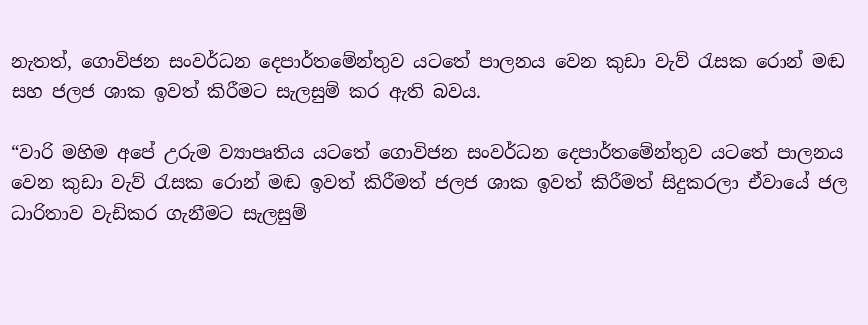නැතත්, ගොවිජන සංවර්ධන දෙපාර්තමේන්තුව යටතේ පාලනය වෙන කුඩා වැව් රැසක රොන් මඬ සහ ජලජ ශාක ඉවත් කිරීමට සැලසුම් කර ඇති බවය.

“වාරි මහිම අපේ උරුම ව්‍යාපෘතිය යටතේ ගොවිජන සංවර්ධන දෙපාර්තමේන්තුව යටතේ පාලනය වෙන කුඩා වැව් රැසක රොන් මඬ ඉවත් කිරීමත් ජලජ ශාක ඉවත් කිරීමත් සිදුකරලා ඒවායේ ජල ධාරිතාව වැඩිකර ගැනීමට සැලසුම්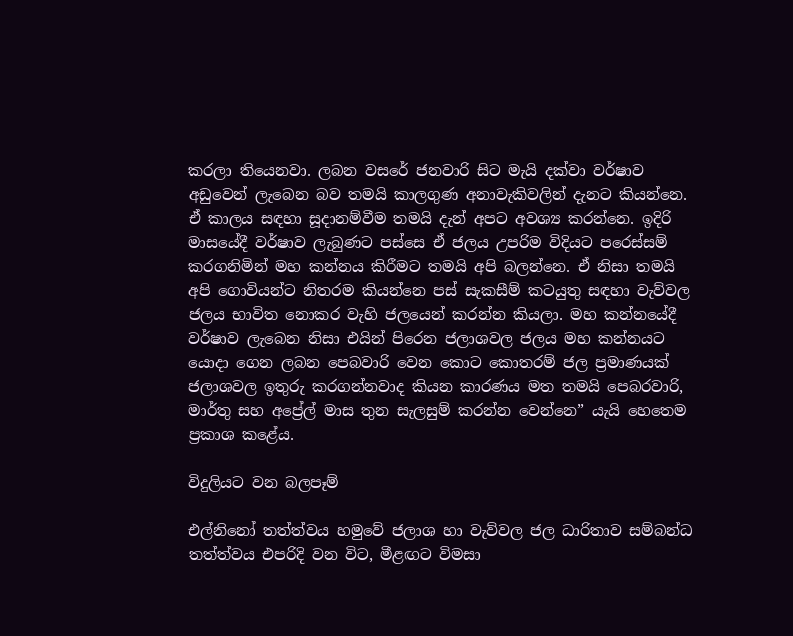කරලා තියෙනවා. ලබන වසරේ ජනවාරි සිට මැයි දක්වා වර්ෂාව අඩුවෙන් ලැබෙන බව තමයි කාලගුණ අනාවැකිවලින් දැනට කියන්නෙ. ඒ කාලය සඳහා සූදානම්වීම තමයි දැන් අපට අවශ්‍ය කරන්නෙ. ඉදිරි මාසයේදී වර්ෂාව ලැබුණට පස්සෙ ඒ ජලය උපරිම විදියට පරෙස්සම් කරගනිමින් මහ කන්නය කිරීමට තමයි අපි බලන්නෙ. ඒ නිසා තමයි අපි ගොවියන්ට නිතරම කියන්නෙ පස් සැකසීම් කටයුතු සඳහා වැව්වල ජලය භාවිත නොකර වැහි ජලයෙන් කරන්න කියලා. මහ කන්නයේදී වර්ෂාව ලැබෙන නිසා එයින් පිරෙන ජලාශවල ජලය මහ කන්නයට යොදා ගෙන ලබන පෙබවාරි වෙන කොට කොතරම් ජල ප්‍රමාණයක් ජලාශවල ඉතුරු කරගන්නවාද කියන කාරණය මත තමයි පෙබරවාරි, මාර්තු සහ අප්‍රේල් මාස තුන සැලසුම් කරන්න වෙන්නෙ” යැයි හෙතෙම ප්‍රකාශ කළේය.

විදුලියට වන බලපෑම්

එල්නිනෝ තත්ත්වය හමුවේ ජලාශ හා වැව්වල ජල ධාරිතාව සම්බන්ධ තත්ත්වය එපරිදි වන විට, මීළඟට විමසා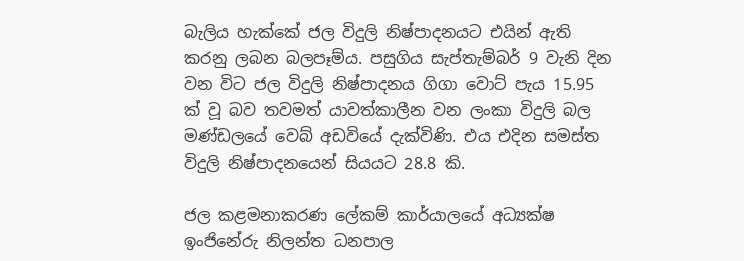බැලිය හැක්කේ ජල විදුලි නිෂ්පාදනයට එයින් ඇති කරනු ලබන බලපෑම්ය. පසුගිය සැප්තැම්බර් 9 වැනි දින වන විට ජල විදුලි නිෂ්පාදනය ගිගා වොට් පැය 15.95 ක් වූ බව තවමත් යාවත්කාලීන වන ලංකා විදුලි බල මණ්ඩලයේ වෙබ් අඩවියේ දැක්විණි. එය එදින සමස්ත විදුලි නිෂ්පාදනයෙන් සියයට 28.8 කි.

ජල කළමනාකරණ ලේකම් කාර්යාලයේ අධ්‍යක්ෂ ඉංජිනේරු නිලන්ත ධනපාල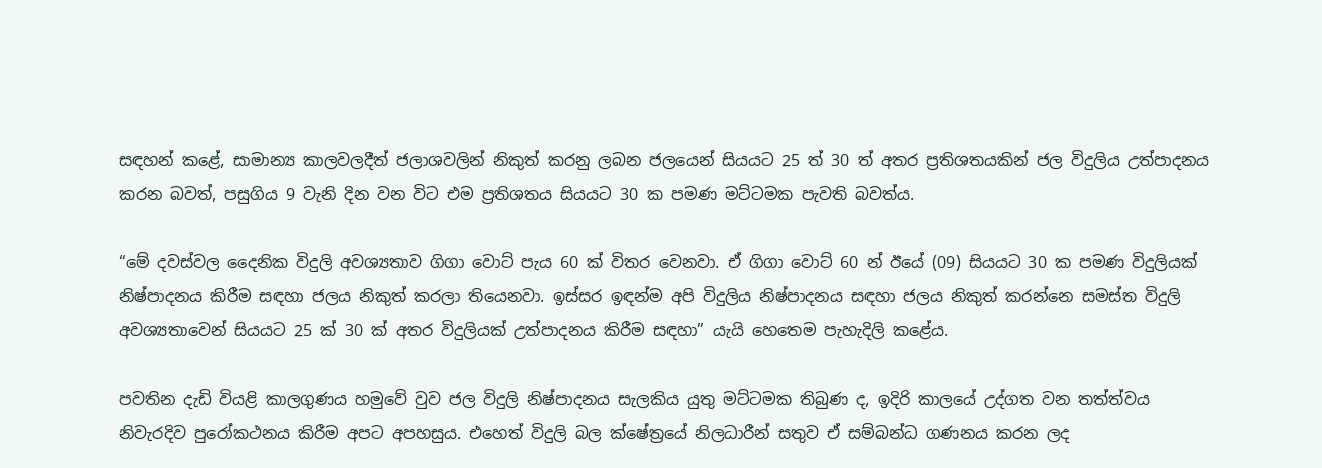සඳහන් කළේ, සාමාන්‍ය කාලවලදීත් ජලාශවලින් නිකුත් කරනු ලබන ජලයෙන් සියයට 25 ත් 30 ත් අතර ප්‍රතිශතයකින් ජල විදුලිය උත්පාදනය කරන බවත්, පසුගිය 9 වැනි දින වන විට එම ප්‍රතිශතය සියයට 30 ක පමණ මට්ටමක පැවති බවත්ය.

“මේ දවස්වල දෛනික විදුලි අවශ්‍යතාව ගිගා වොට් පැය 60 ක් විතර වෙනවා. ඒ ගිගා වොට් 60 න් ඊයේ (09) සියයට 30 ක පමණ විදුලියක් නිෂ්පාදනය කිරීම සඳහා ජලය නිකුත් කරලා තියෙනවා. ඉස්සර ඉඳන්ම අපි විදුලිය නිෂ්පාදනය සඳහා ජලය නිකුත් කරන්නෙ සමස්ත විදුලි අවශ්‍යතාවෙන් සියයට 25 ක් 30 ක් අතර විදුලියක් උත්පාදනය කිරීම සඳහා” යැයි හෙතෙම පැහැදිලි කළේය.

පවතින දැඩි වියළි කාලගුණය හමුවේ වුව ජල විදුලි නිෂ්පාදනය සැලකිය යුතු මට්ටමක තිබුණ ද, ඉදිරි කාලයේ උද්ගත වන තත්ත්වය නිවැරදිව පුරෝකථනය කිරීම අපට අපහසුය. එහෙත් විදුලි බල ක්ෂේත්‍රයේ නිලධාරීන් සතුව ඒ සම්බන්ධ ගණනය කරන ලද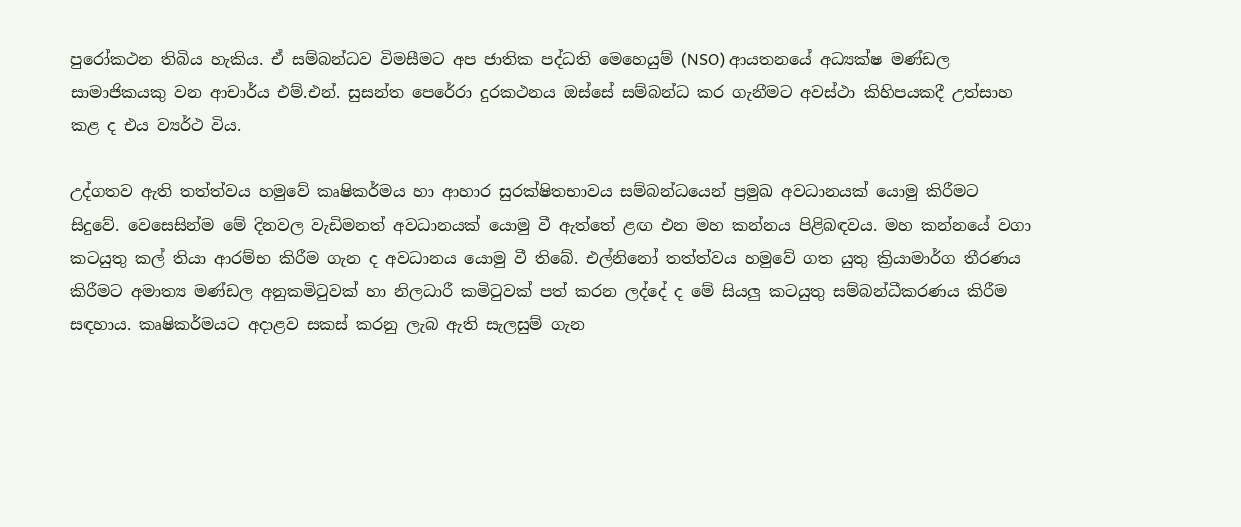පුරෝකථන තිබිය හැකිය. ඒ සම්බන්ධව විමසීමට අප ජාතික පද්ධති මෙහෙයුම් (NSO) ආයතනයේ අධ්‍යක්ෂ මණ්ඩල සාමාජිකයකු වන ආචාර්ය එම්.එන්. සුසන්ත පෙරේරා දුරකථනය ඔස්සේ සම්බන්ධ කර ගැනීමට අවස්ථා කිහිපයකදී උත්සාහ කළ ද එය ව්‍යර්ථ විය.

උද්ගතව ඇති තත්ත්වය හමුවේ කෘෂිකර්මය හා ආහාර සුරක්ෂිතභාවය සම්බන්ධයෙන් ප්‍රමුඛ අවධානයක් යොමු කිරීමට සිදුවේ. වෙසෙසින්ම මේ දිනවල වැඩිමනත් අවධානයක් යොමු වී ඇත්තේ ළඟ එන මහ කන්නය පිළිබඳවය. මහ කන්නයේ වගා කටයුතු කල් තියා ආරම්භ කිරීම ගැන ද අවධානය යොමු වී තිබේ. එල්නිනෝ තත්ත්වය හමුවේ ගත යුතු ක්‍රියාමාර්ග තීරණය කිරීමට අමාත්‍ය මණ්ඩල අනුකමිටුවක් හා නිලධාරී කමිටුවක් පත් කරන ලද්දේ ද මේ සියලු‍ කටයුතු සම්බන්ධීකරණය කිරීම සඳහාය. කෘෂිකර්මයට අදාළව සකස් කරනු ලැබ ඇති සැලසුම් ගැන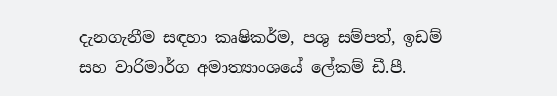දැනගැනීම සඳහා කෘෂිකර්ම, පශු සම්පත්, ඉඩම් සහ වාරිමාර්ග අමාත්‍යාංශයේ ලේකම් ඩී.පී.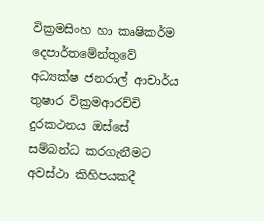වික්‍රමසිංහ හා කෘෂිකර්ම දෙපාර්තමේන්තුවේ අධ්‍යක්ෂ ජනරාල් ආචාර්ය තුෂාර වික්‍රමආරච්චි දුරකථනය ඔස්සේ සම්බන්ධ කරගැනීමට අවස්ථා කිහිපයකදී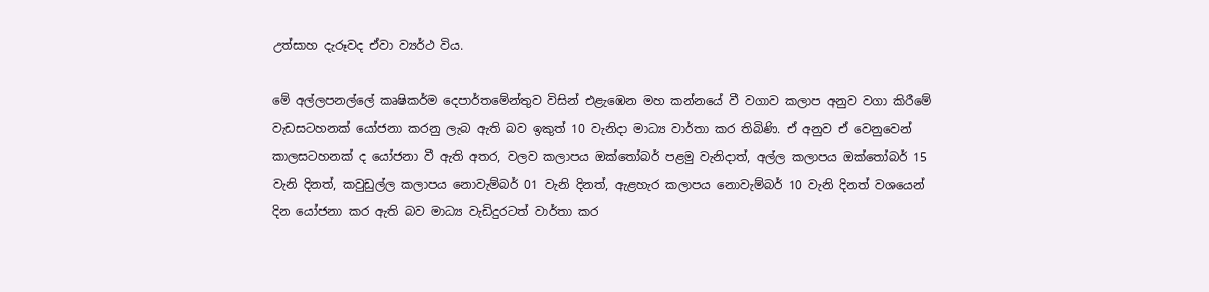උත්සාහ දැරූවද ඒවා ව්‍යර්ථ විය.

මේ අල්ලපනල්ලේ කෘෂිකර්ම දෙපාර්තමේන්තුව විසින් එළැඹෙන මහ කන්නයේ වී වගාව කලාප අනුව වගා කිරීමේ වැඩසටහනක් යෝජනා කරනු ලැබ ඇති බව ඉකුත් 10 වැනිදා මාධ්‍ය වාර්තා කර තිබිණි. ඒ අනුව ඒ වෙනුවෙන් කාලසටහනක් ද යෝජනා වී ඇති අතර, වලව කලාපය ඔක්තෝබර් පළමු වැනිදාත්, අල්ල කලාපය ඔක්තෝබර් 15 වැනි දිනත්, කවුඩුල්ල කලාපය නොවැම්බර් 01 වැනි දිනත්, ඇළහැර කලාපය නොවැම්බර් 10 වැනි දිනත් වශයෙන් දින යෝජනා කර ඇති බව මාධ්‍ය වැඩිදුරටත් වාර්තා කර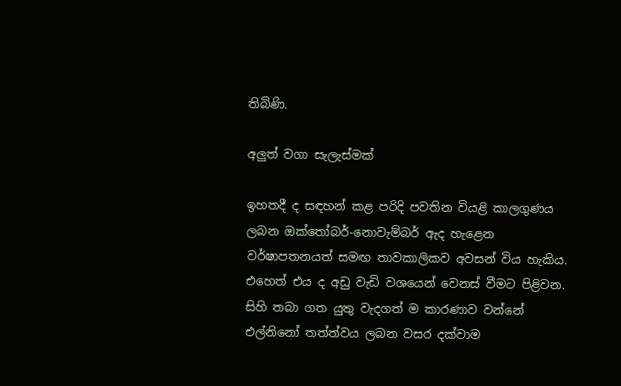තිබිණි.

අලුත් වගා සැලැස්මක්

ඉහතදී ද සඳහන් කළ පරිදි පවතින වියළි කාලගුණය ලබන ඔක්තෝබර්-නොවැම්බර් ඇද හැළෙන වර්ෂාපතනයත් සමඟ තාවකාලිකව අවසන් විය හැකිය. එහෙත් එය ද අඩු වැඩි වශයෙන් වෙනස් වීමට පිළිවන. සිහි තබා ගත යුතු වැදගත් ම කාරණාව වන්නේ එල්නිනෝ තත්ත්වය ලබන වසර දක්වාම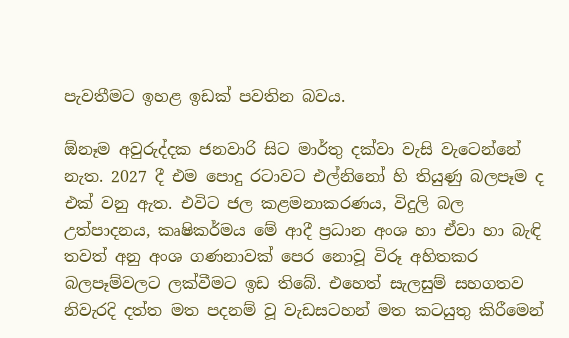පැවතීමට ඉහළ ඉඩක් පවතින බවය.

ඕනෑම අවුරුද්දක ජනවාරි සිට මාර්තු දක්වා වැසි වැටෙන්නේ නැත. 2027 දී එම පොදු රටාවට එල්නිනෝ හි තියුණු බලපෑම ද එක් වනු ඇත. එවිට ජල කළමනාකරණය, විදුලි බල උත්පාදනය, කෘෂිකර්මය මේ ආදී ප්‍රධාන අංශ හා ඒවා හා බැඳි තවත් අනු අංශ ගණනාවක් පෙර නොවූ විරූ අහිතකර බලපෑම්වලට ලක්වීමට ඉඩ තිබේ. එහෙත් සැලසුම් සහගතව නිවැරදි දත්ත මත පදනම් වූ වැඩසටහන් මත කටයුතු කිරීමෙන්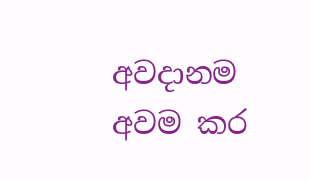අවදානම අවම කර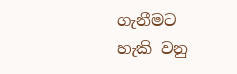ගැනීමට හැකි වනු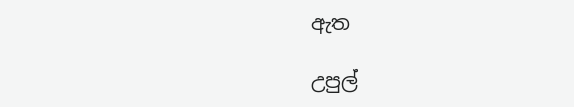ඇත

උපුල්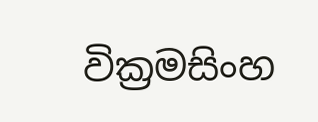වික්‍රමසිංහ